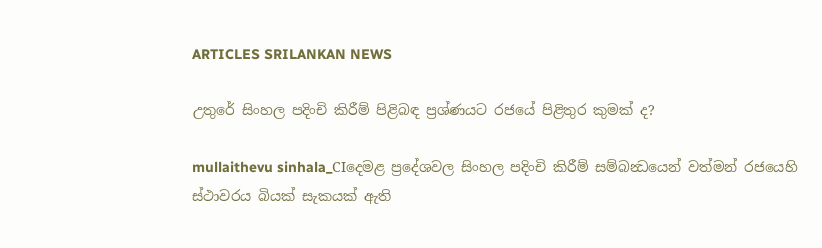ARTICLES SRILANKAN NEWS

උතුරේ සිංහල පදිංචි කිරීම් පිළිබඳ ප්‍රශ්ණයට රජයේ පිළිතුර කුමක් ද?

mullaithevu sinhala_CIදෙමළ ප්‍රදේශවල සිංහල පදිංචි කිරීම් සම්බන්‍ධයෙන් වත්මන් රජයෙහි ස්ථාවරය බියක් සැකයක් ඇති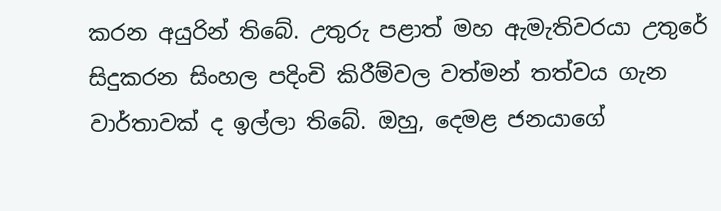කරන අයුරින් තිබේ. උතුරු පළාත් මහ ඇමැතිවරයා උතුරේ සිදුකරන සිංහල පදිංචි කිරීම්වල වත්මන් තත්වය ගැන වාර්තාවක් ද ඉල්ලා තිබේ. ඔහු, දෙමළ ජනයාගේ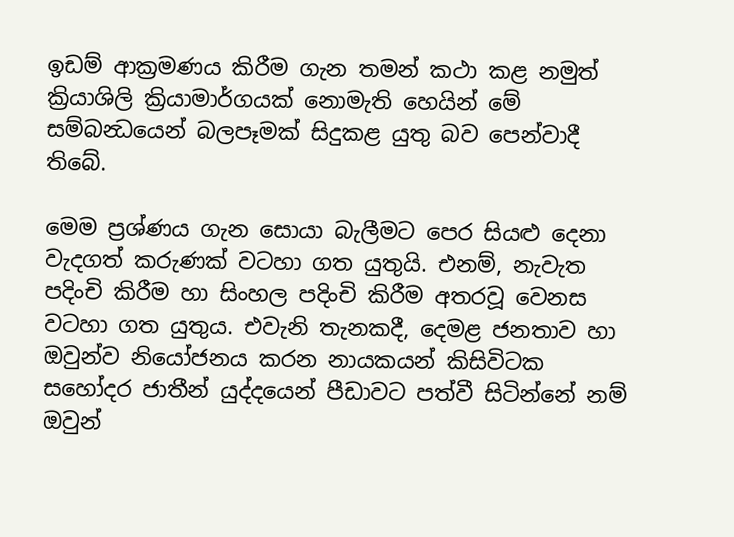ඉඩම් ආක්‍රමණය කිරීම ගැන තමන් කථා කළ නමුත් ක්‍රියාශිලි ක්‍රියාමාර්ගයක් නොමැති හෙයින් මේ සම්බන්‍ධයෙන් බලපෑමක් සිදුකළ යුතු බව පෙන්වාදී තිබේ.

මෙම ප්‍රශ්ණය ගැන සොයා බැලීමට පෙර සියළු දෙනා වැදගත් කරුණක් වටහා ගත යුතුයි. එනම්, නැවැත පදිංචි කිරීම හා සිංහල පදිංචි කිරීම අතරවූ වෙනස වටහා ගත යුතුය. එවැනි තැනකදී, දෙමළ ජනතාව හා ඔවුන්ව නියෝජනය කරන නායකයන් කිසිවිටක සහෝදර ජාතීන් යුද්දයෙන් පීඩාවට පත්වී සිටින්නේ නම් ඔවුන්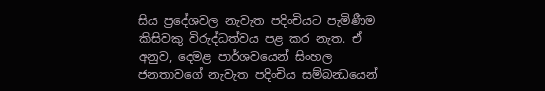සිය ප්‍රදේශවල නැවැත පදිංචියට පැමිණීම කිසිවකු විරුද්ධත්වය පළ කර නැත. ඒ අනුව, දෙමළ පාර්ශවයෙන් සිංහල ජනතාවගේ නැවැත පදිංචිය සම්බන්‍ධයෙන්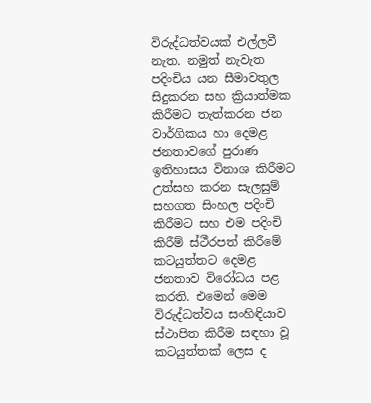විරුද්ධත්වයක් එල්ලවී නැත. නමුත් නැවැත පදිංචිය යන සීමාවතුල සිදුකරන සහ ක්‍රියාත්මක කිරීමට තැත්කරන ජන වාර්ගිකය හා දෙමළ ජනතාවගේ පුරාණ ඉතිහාසය විනාශ කිරීමට උත්සහ කරන සැලසුම් සහගත සිංහල පදිංචි කිරීමට සහ එම පදිංචි කිරීම් ස්ථීරපත් කිරීමේ කටයුත්තට දෙමළ ජනතාව විරෝධය පළ කරති. එමෙන් මෙම විරුද්ධත්වය සංහිඳියාව ස්ථාපිත කිරීම සඳහා වූ කටයුත්තක් ලෙස ද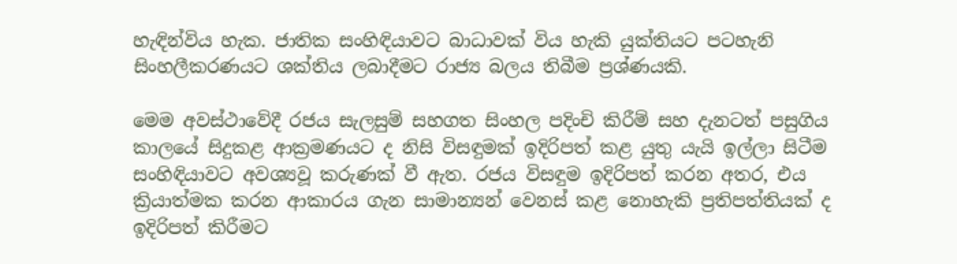හැඳින්විය හැක. ජාතික සංහිඳියාවට බාධාවක් විය හැකි යුක්තියට පටහැනි සිංහලීකරණයට ශක්තිය ලබාදීමට රාජ්‍ය බලය තිබීම ප්‍රශ්ණයකි.

මෙම අවස්ථාවේදී රජය සැලසුම් සහගත සිංහල පදිංචි කිරීම් සහ දැනටත් පසුගිය කාලයේ සිදුකළ ආක්‍රමණයට ද නිසි විසඳුමක් ඉදිරිපත් කළ යුතු යැයි ඉල්ලා සිටීම සංහිඳියාවට අවශ්‍යවූ කරුණක් වී ඇත. රජය විසඳුම ඉදිරිපත් කරන අතර, එය ක්‍රියාත්මක කරන ආකාරය ගැන සාමාන්‍යන් වෙනස් කළ නොහැකි ප්‍රතිපත්තියක් ද ඉදිරිපත් කිරීමට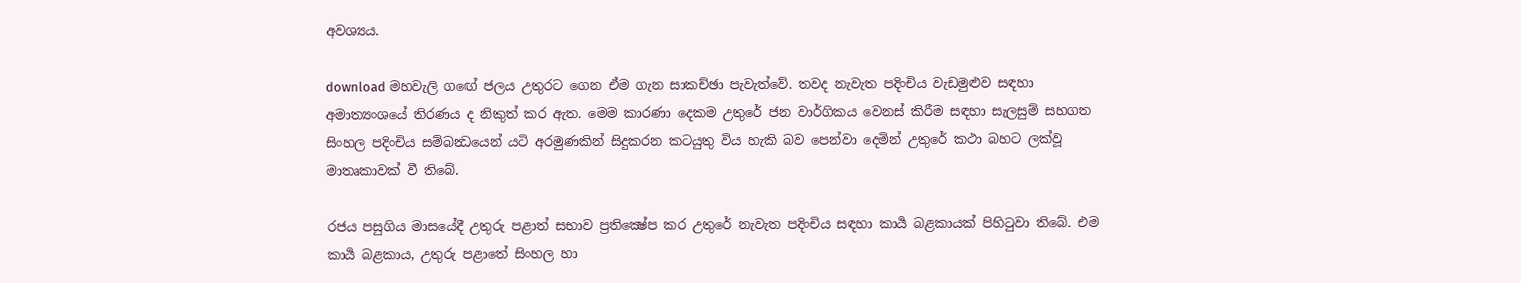අවශ්‍යය.

download මහවැලි ගඟේ ජලය උතුරට ගෙන ඒම ගැන සාකච්ඡා පැවැත්වේ. තවද නැවැත පදිංචිය වැඩමුළුව සඳහා අමාත්‍යංශයේ තිරණය ද නිකුත් කර ඇත. මෙම කාරණා දෙකම උතුරේ ජන වාර්ගිකය වෙනස් කිරීම සඳහා සැලසුම් සහගත සිංහල පදිංචිය සම්බන්‍ධයෙන් යටි අරමුණකින් සිදුකරන කටයුතු විය හැකි බව පෙන්වා දෙමින් උතුරේ කථා බහට ලක්වූ මාතෘකාවක් වී තිබේ.

රජය පසුගිය මාසයේදී උතුරු පළාත් සභාව ප්‍රතික්‍ෂේප කර උතුරේ නැවැත පදිංචිය සඳහා කාර්‍ය බළකායක් පිහිටුවා තිබේ. එම කාර්‍ය බළකාය, උතුරු පළාතේ සිංහල හා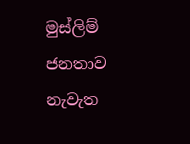මුස්ලිම් ජනතාව නැවැත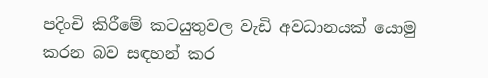පදිංචි කිරීමේ කටයුතුවල වැඩි අවධානයක් යොමු කරන බව සඳහන් කර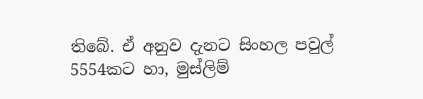තිබේ. ඒ අනුව දැනට සිංහල පවුල් 5554කට හා, මුස්ලිම්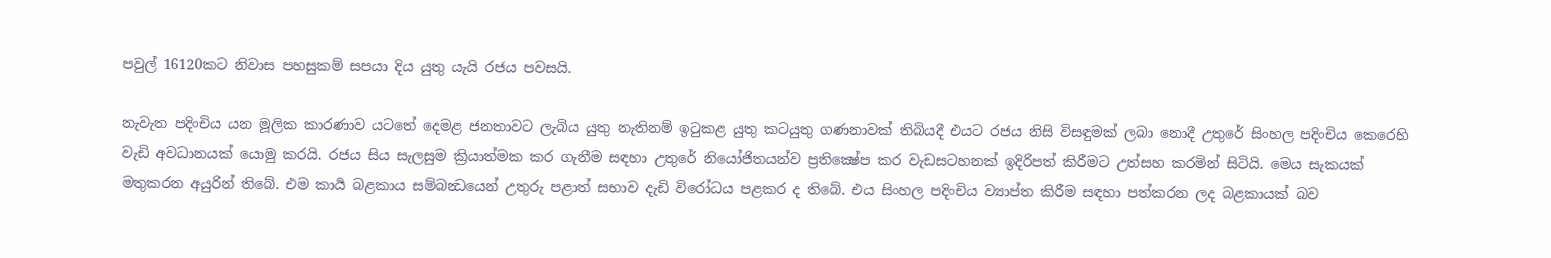පවුල් 16120කට නිවාස පහසුකම් සපයා දිය යුතු යැයි රජය පවසයි.

නැවැත පදිංචිය යන මූලික කාරණාව යටතේ දෙමළ ජනතාවට ලැබිය යුතු නැතිනම් ඉටුකළ යුතු කටයුතු ගණනාවක් තිබියදී එයට රජය නිසි විසඳුමක් ලබා නොදී උතුරේ සිංහල පදිංචිය කෙරෙහි වැඩි අවධානයක් යොමු කරයි. රජය සිය සැලසුම ක්‍රියාත්මක කර ගැනීම සඳහා උතුරේ නියෝජිතයන්ව ප්‍රතික්‍ෂේප කර වැඩසටහනක් ඉදිරිපත් කිරීමට උත්සහ කරමින් සිටියි. මෙය සැකයක් මතුකරන අයුරින් තිබේ. එම කාර්‍ය බළකාය සම්බන්‍ධයෙන් උතුරු පළාත් සභාව දැඩි විරෝධය පළකර ද තිබේ. එය සිංහල පදිංචිය ව්‍යාප්ත කිරීම සඳහා පත්කරන ලද බළකායක් බව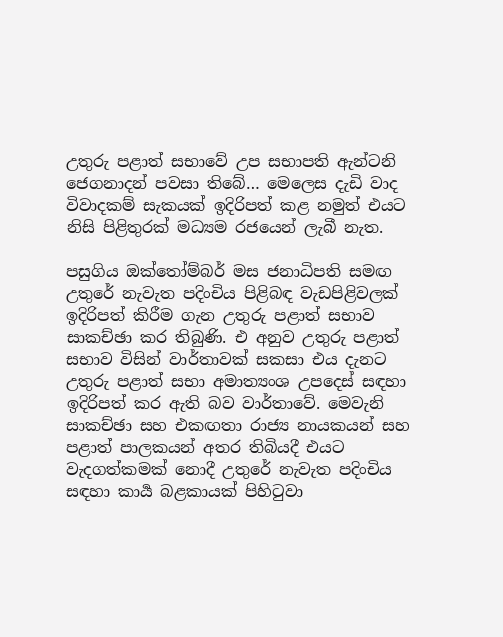උතුරු පළාත් සභාවේ උප සභාපති ඇන්ටනි ජෙගනාදන් පවසා තිබේ… මෙලෙස දැඩි වාද විවාදකම් සැකයක් ඉදිරිපත් කළ නමුත් එයට නිසි පිළිතුරක් මධ්‍යම රජයෙන් ලැබී නැත.

පසුගිය ඔක්තෝම්බර් මස ජනාධිපති සමඟ උතුරේ නැවැත පදිංචිය පිළිබඳ වැඩපිළිවලක් ඉදිරිපත් කිරීම ගැන උතුරු පළාත් සභාව සාකච්ඡා කර තිබුණි. එ අනුව උතුරු පළාත් සභාව විසින් වාර්තාවක් සකසා එය දැනට උතුරු පළාත් සභා අමාත්‍යංශ උපදෙස් සඳහා ඉදිරිපත් කර ඇති බව වාර්තාවේ. මෙවැනි සාකච්ඡා සහ එකඟතා රාජ්‍ය නායකයන් සහ පළාත් පාලකයන් අතර තිබියදී එයට වැදගත්කමක් නොදී උතුරේ නැවැත පදිංචිය සඳහා කාර්‍ය බළකායක් පිහිටුවා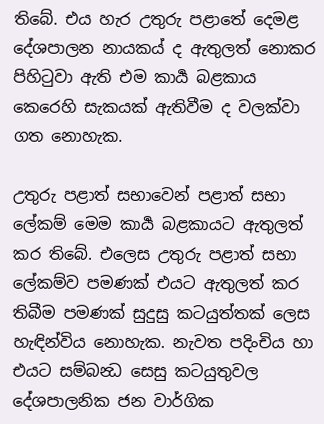තිබේ. එය හැර උතුරු පළාතේ දෙමළ දේශපාලන නායකය් ද ඇතුලත් නොකර පිහිටුවා ඇති එම කාර්‍ය බළකාය කෙරෙහි සැකයක් ඇතිවීම ද වලක්වා ගත නොහැක.

උතුරු පළාත් සභාවෙන් පළාත් සභා ලේකම් මෙම කාර්‍ය බළකායට ඇතුලත් කර තිබේ. එලෙස උතුරු පළාත් සභා ලේකම්ව පමණක් එයට ඇතුලත් කර තිබීම පමණක් සුදුසු කටයුත්තක් ලෙස හැඳින්විය නොහැක. නැවත පදිංචිය හා එයට සම්බන්‍ධ සෙසු කටයුතුවල දේශපාලනික ජන වාර්ගික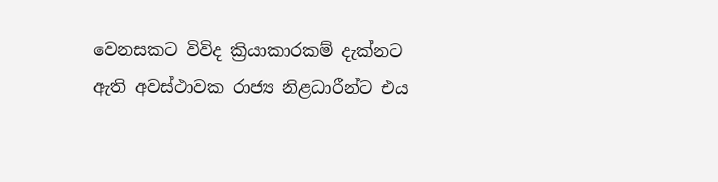වෙනසකට විවිද ක්‍රියාකාරකම් දැක්නට ඇති අවස්ථාවක රාජ්‍ය නිළධාරීන්ට එය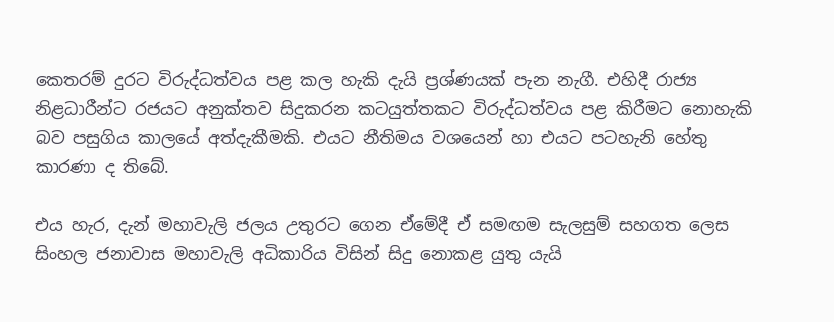කෙතරම් දුරට විරුද්ධත්වය පළ කල හැකි දැයි ප්‍රශ්ණයක් පැන නැගී. එහිදී රාජ්‍ය නිළධාරීන්ට රජයට අනුක්තව සිදුකරන කටයුත්තකට විරුද්ධත්වය පළ කිරීමට නොහැකි බව පසුගිය කාලයේ අත්දැකීමකි. එයට නීතිමය වශයෙන් හා එයට පටහැනි හේතු කාරණා ද තිබේ.

එය හැර, දැන් මහාවැලි ජලය උතුරට ගෙන ඒමේදී ඒ සමඟම සැලසුම් සහගත ලෙස සිංහල ජනාවාස මහාවැලි අධිකාරිය විසින් සිදු නොකළ යුතු යැයි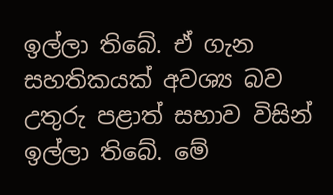ඉල්ලා තිබේ. ඒ ගැන සහතිකයක් අවශ්‍ය බව උතුරු පළාත් සභාව විසින් ඉල්ලා තිබේ. මේ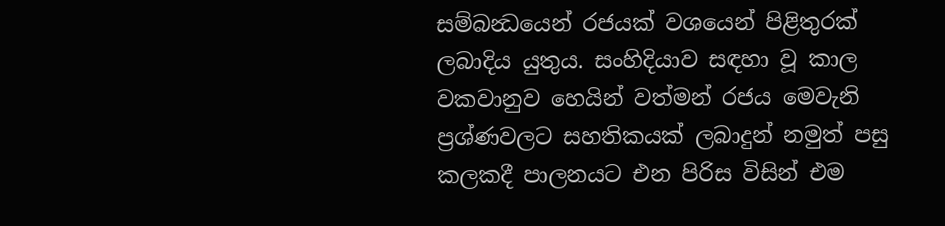සම්බන්‍ධයෙන් රජයක් වශයෙන් පිළිතුරක් ලබාදිය යුතුය. සංහිදියාව සඳහා වූ කාල වකවානුව හෙයින් වත්මන් රජය මෙවැනි ප්‍රශ්ණවලට සහතිකයක් ලබාදුන් නමුත් පසු කලකදී පාලනයට එන පිරිස විසින් එම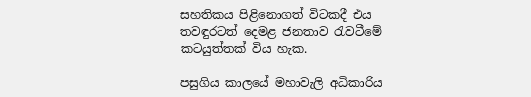සහතිකය පිළිනොගත් විටකදී එය තවඳුරටත් දෙමළ ජනතාව රැවටීමේ කටයුත්තක් විය හැක.

පසුගිය කාලයේ මහාවැලි අධිකාරිය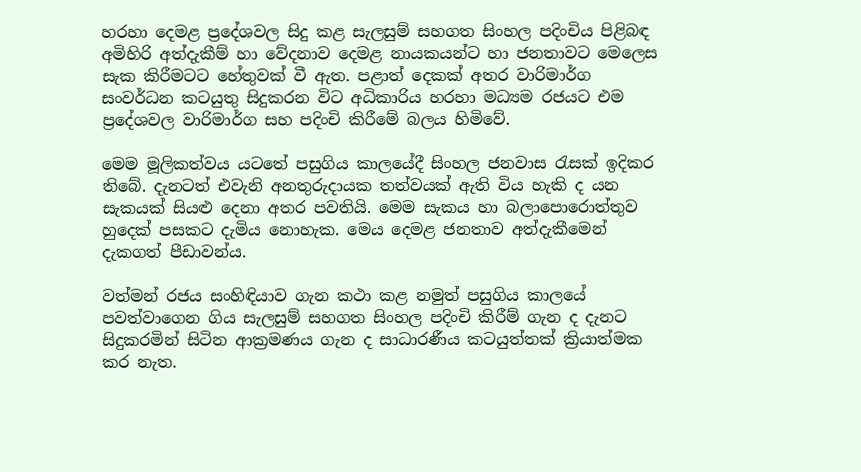හරහා දෙමළ ප්‍රදේශවල සිදු කළ සැලසුම් සහගත සිංහල පදිංචිය පිළිබඳ අමිහිරි අත්දැකීම් හා වේදනාව දෙමළ නායකයන්ට හා ජනතාවට මෙලෙස සැක කිරීමටට හේතුවක් වී ඇත. පළාත් දෙකක් අතර වාරිමාර්ග සංවර්ධන කටයුතු සිදුකරන විට අධිකාරිය හරහා මධ්‍යම රජයට එම ප්‍රදේශවල වාරිමාර්ග සහ පදිංචි කිරීමේ බලය හිමිවේ.

මෙම මූලිකත්වය යටතේ පසුගිය කාලයේදී සිංහල ජනවාස රැසක් ඉදිකර තිබේ. දැනටත් එවැනි අනතුරුදායක තත්වයක් ඇති විය හැකි ද යන සැකයක් සියළු දෙනා අතර පවතියි. මෙම සැකය හා බලාපොරොත්තුව හුදෙක් පසකට දැමිය නොහැක. මෙය දෙමළ ජනතාව අත්දැකීමෙන් දැකගත් පීඩාවන්ය.

වත්මන් රජය සංහිඳියාව ගැන කථා කළ නමුත් පසුගිය කාලයේ පවත්වාගෙන ගිය සැලසුම් සහගත සිංහල පදිංචි කිරීම් ගැන ද දැනට සිදුකරමින් සිටින ආක්‍රමණය ගැන ද සාධාරණීය කටයුත්තක් ක්‍රියාත්මක කර නැත.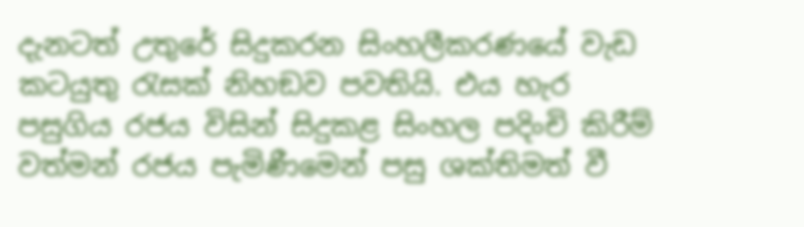දැනටත් උතුරේ සිදුකරන සිංහලීකරණයේ වැඩ කටයුතු රැසක් නිහඞව පවතියි. එය හැර පසුගිය රජය විසින් සිදුකළ සිංහල පදිංචි කිරීම් වත්මන් රජය පැමිණීමෙන් පසු ශක්තිමත් වී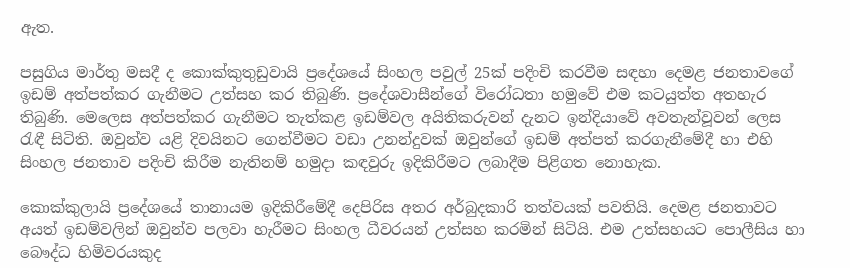ඇත.

පසුගිය මාර්තු මසදී ද කොක්කුතුඩුවායි ප්‍රදේශයේ සිංහල පවුල් 25ක් පදිංචි කරවීම සඳහා දෙමළ ජනතාවගේ ඉඩම් අත්පත්කර ගැනීමට උත්සහ කර තිබුණි. ප්‍රදේශවාසීන්ගේ විරෝධතා හමුවේ එම කටයුත්ත අතහැර තිබුණි. මෙලෙස අත්පත්කර ගැනීමට තැත්කළ ඉඩම්වල අයිතිකරුවන් දැනට ඉන්දියාවේ අවතැන්වූවන් ලෙස රැඳී සිටිති. ඔවුන්ව යළි දිවයිනට ගෙන්වීමට වඩා උනන්දුවක් ඔවුන්ගේ ඉඩම් අත්පත් කරගැනීමේදී හා එහි සිංහල ජනතාව පදිංචි කිරීම නැතිනම් හමුදා කඳවුරු ඉදිකිරීමට ලබාදීම පිළිගත නොහැක.

කොක්කුලායි ප්‍රදේශයේ තානායම ඉදිකිරීමේදී දෙපිරිස අතර අර්බුදකාරි තත්වයක් පවතියි. දෙමළ ජනතාවට අයත් ඉඩම්වලින් ඔවුන්ව පලවා හැරීමට සිංහල ධීවරයන් උත්සහ කරමින් සිටියි. එම උත්සහයට පොලීසිය හා බෞද්ධ හිමිවරයකුද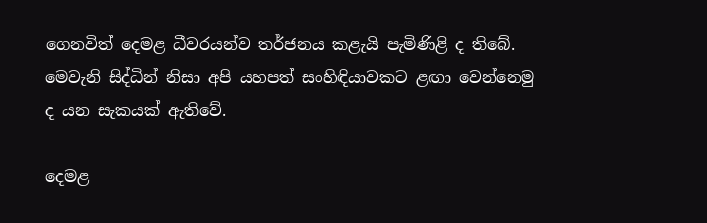ගෙනවිත් දෙමළ ධීවරයන්ව තර්ජනය කළැයි පැමිණිළි ද තිබේ. මෙවැනි සිද්ධින් නිසා අපි යහපත් සංහිඳියාවකට ළඟා වෙන්නෙමු ද යන සැකයක් ඇතිවේ.

දෙමළ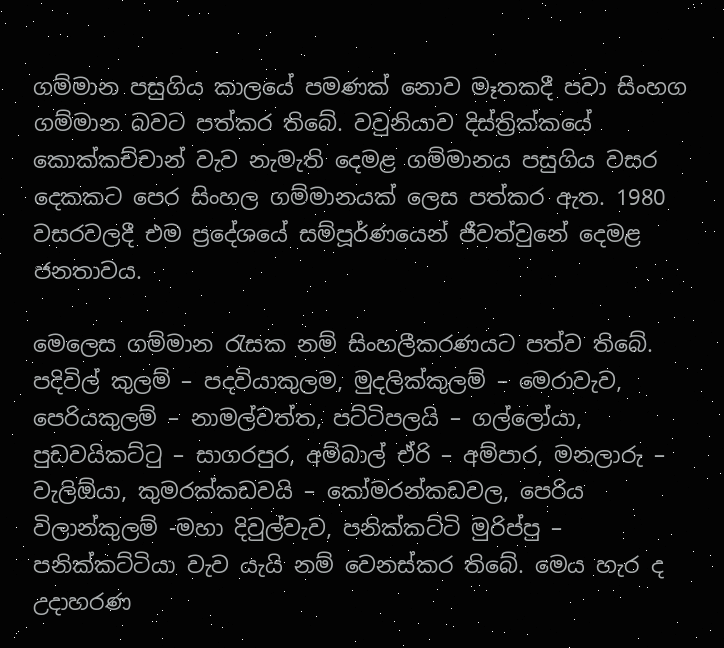ගම්මාන පසුගිය කාලයේ පමණක් නොව මෑතකදී පවා සිංහග ගම්මාන බවට පත්කර තිබේ. වවුනියාව දිස්ත්‍රික්කයේ කොක්කච්චාන් වැව නැමැති දෙමළ ගම්මානය පසුගිය වසර දෙකකට පෙර සිංහල ගම්මානයක් ලෙස පත්කර ඇත. 1980 වසරවලදී එම ප්‍රදේශයේ සම්පූර්ණයෙන් ජීවත්වුනේ දෙමළ ජනතාවය.

මෙලෙස ගම්මාන රැසක නම් සිංහලීකරණයට පත්ව තිබේ. පදිවිල් කුලම් – පදවියාකුලම, මුදලික්කුලම් – මෙරාවැව, පෙරියකුලම් – නාමල්වත්ත, පට්ටිපලයි – ගල්ලෝයා, පුඩවයිකට්ටු – සාගරපුර, අම්බාල් ඒරි – අම්පාර, මනලාරු – වැලිඕයා, කුමරක්කඩවයි – කෝමරන්කඩවල, පෙරිය විලාන්කුලම් -මහා දිවුල්වැව, පනික්කට්ටි මුරිප්පු – පනික්කට්ටියා වැව යැයි නම් වෙනස්කර තිබේ. මෙය හැර ද උදාහරණ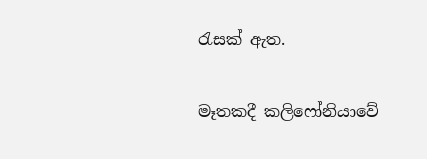රැසක් ඇත.

මෑතකදී කලිෆෝනියාවේ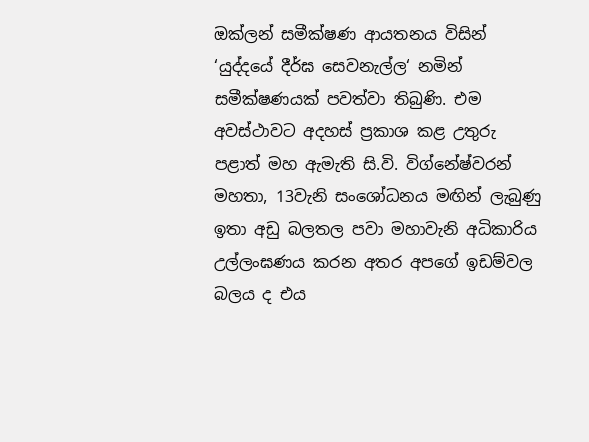ඔක්ලන් සමීක්ෂණ ආයතනය විසින් ‘යුද්දයේ දීර්ඝ සෙවනැල්ල‘ නමින් සමීක්ෂණයක් පවත්වා තිබුණි. එම අවස්ථාවට අදහස් ප්‍රකාශ කළ උතුරු පළාත් මහ ඇමැති සි.වි. විග්නේෂ්වරන් මහතා, 13වැනි සංශෝධනය මඟින් ලැබුණු ඉතා අඩු බලතල පවා මහාවැනි අධිකාරිය උල්ලංඝණය කරන අතර අපගේ ඉඩම්වල බලය ද එය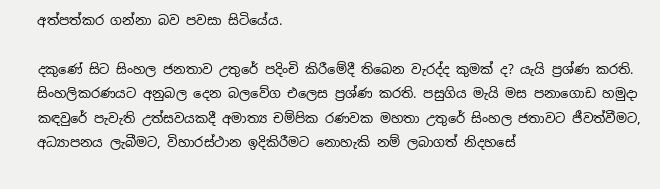අත්පත්කර ගන්නා බව පවසා සිටියේය.

දකුණේ සිට සිංහල ජනතාව උතුරේ පදිංචි කිරීමේදී තිබෙන වැරද්ද කුමක් ද? යැයි ප්‍රශ්ණ කරති. සිංහලිකරණයට අනුබල දෙන බලවේග එලෙස ප්‍රශ්ණ කරති. පසුගිය මැයි මස පනාගොඩ හමුදා කඳවුරේ පැවැති උත්සවයකදී අමාත්‍ය චම්පික රණවක මහතා උතුරේ සිංහල ජතාවට ජීවත්වීමට, අධ්‍යාපනය ලැබීමට, විහාරස්ථාන ඉදිකිරීමට නොහැකි නම් ලබාගත් නිදහසේ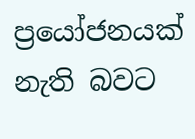ප්‍රයෝජනයක් නැති බවට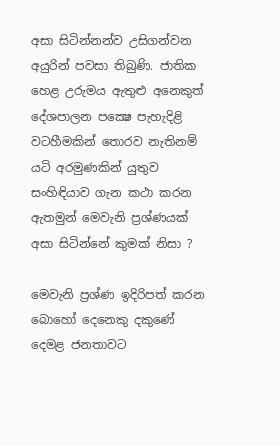අසා සිටින්නන්ව උසිගන්වන අයුරින් පවසා තිබුණි. ජාතික හෙළ උරුමය ඇතුළු අනෙකුත් දේශපාලන පක්‍ෂෙ පැහැදිළි වටහීමකින් තොරව නැතිනම් යටි අරමුණකින් යුතුව සංහිඳියාව ගැන කථා කරන ඇතමුන් මෙවැනි ප්‍රශ්ණයක් අසා සිටින්නේ කුමක් නිසා ?

මෙවැනි ප්‍රශ්ණ ඉදිරිපත් කරන බොහෝ දෙනෙකු දකුණේ දෙමළ ජනතාවට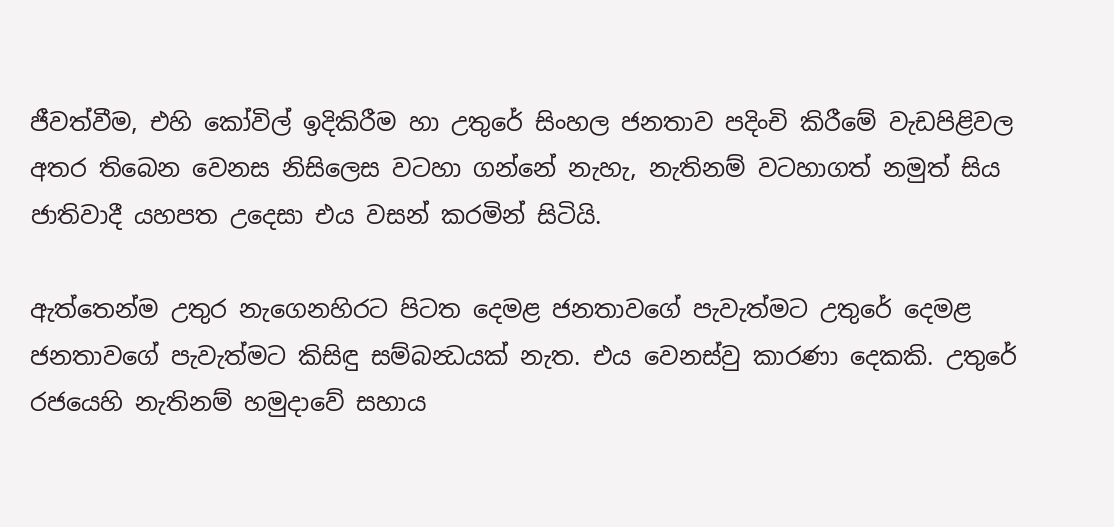ජීවත්වීම, එහි කෝවිල් ඉදිකිරීම හා උතුරේ සිංහල ජනතාව පදිංචි කිරීමේ වැඩපිළිවල අතර තිබෙන වෙනස නිසිලෙස වටහා ගන්නේ නැහැ, නැතිනම් වටහාගත් නමුත් සිය ජාතිවාදී යහපත උදෙසා එය වසන් කරමින් සිටියි.

ඇත්තෙන්ම උතුර නැගෙනහිරට පිටත දෙමළ ජනතාවගේ පැවැත්මට උතුරේ දෙමළ ජනතාවගේ පැවැත්මට කිසිඳු සම්බන්‍ධයක් නැත. එය වෙනස්වු කාරණා දෙකකි. උතුරේ රජයෙහි නැතිනම් හමුදාවේ සහාය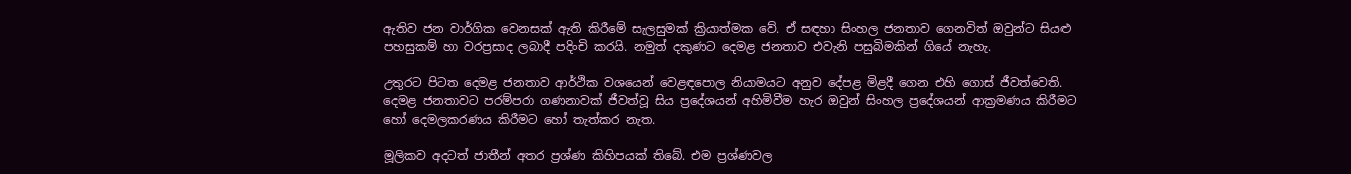ඇතිව ජන වාර්ගික වෙනසක් ඇති කිරීමේ සැලසුමක් ක්‍රියාත්මක වේ. ඒ සඳහා සිංහල ජනතාව ගෙනවිත් ඔවුන්ට සියළු පහසුකම් හා වරප්‍රසාද ලබාදී පදිංචි කරයි. නමුත් දකුණට දෙමළ ජනතාව එවැනි පසුබිමකින් ගියේ නැහැ.

උතුරට පිටත දෙමළ ජනතාව ආර්ථික වශයෙන් වෙළඳපොල නියාමයට අනුව දේපළ මිළදී ගෙන එහි ගොස් ජීවත්වෙති. දෙමළ ජනතාවට පරම්පරා ගණනාවක් ජීවත්වූ සිය ප්‍රදේශයන් අහිමිවීම හැර ඔවුන් සිංහල ප්‍රදේශයන් ආක්‍රමණය කිරීමට හෝ දෙමලකරණය කිරීමට හෝ තැත්කර නැත.

මූලිකව අදටත් ජාතීන් අතර ප්‍රශ්ණ කිහිපයක් තිබේ. එම ප්‍රශ්ණවල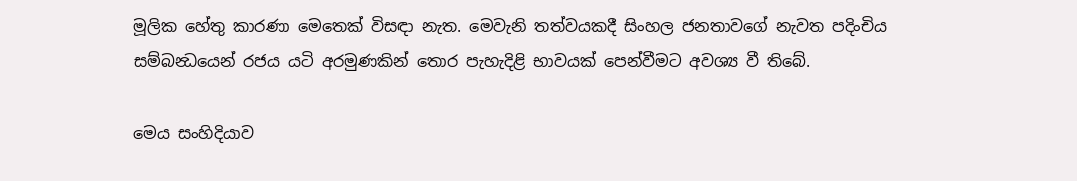මූලික හේතු කාරණා මෙතෙක් විසඳා නැත. මෙවැනි තත්වයකදී සිංහල ජනතාවගේ නැවත පදිංචිය සම්බන්‍ධයෙන් රජය යටි අරමුණකින් තොර පැහැදිළි භාවයක් පෙන්වීමට අවශ්‍ය වී තිබේ.

මෙය සංහිදියාව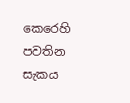කෙරෙහි පවතින සැකය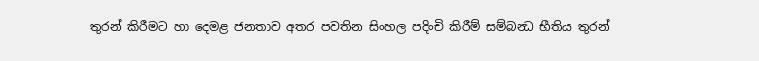තුරන් කිරීමට හා දෙමළ ජනතාව අතර පවතින සිංහල පදිංචි කිරීම් සම්බන්‍ධ භීතිය තුරන්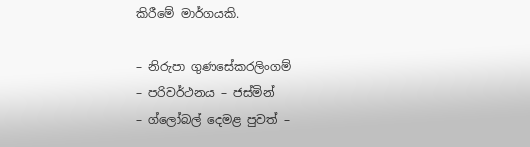කිරීමේ මාර්ගයකි.

– නිරුපා ගුණසේකරලිංගම්
– පරිවර්ථනය – ජස්මින්
– ග්ලෝබල් දෙමළ පුවත් –